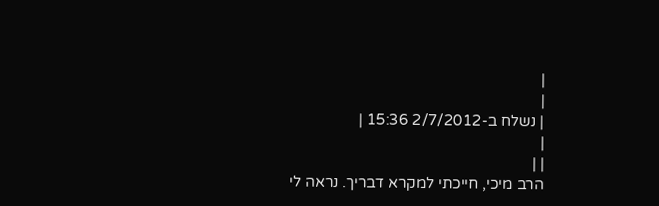|
|
| נשלח ב-2/7/2012 15:36 |
|
| |
הרב מיכי, חייכתי למקרא דבריך. נראה לי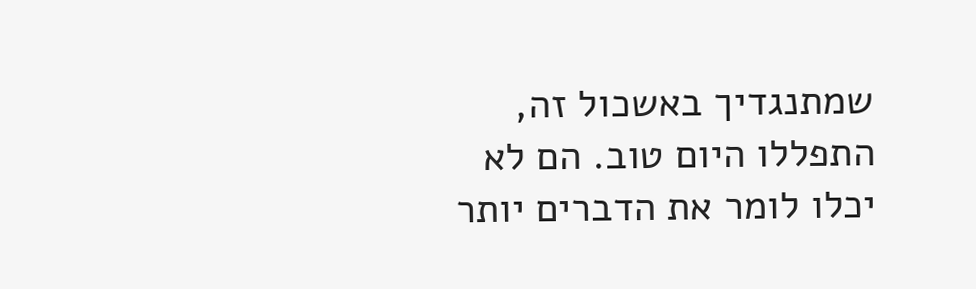שמתנגדיך באשכול זה, התפללו היום טוב. הם לא יכלו לומר את הדברים יותר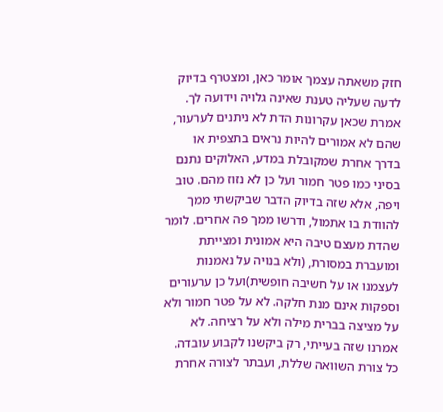חזק משאתה עצמך אומר כאן, ומצטרף בדיוק לדעה שעליה טענת שאינה גלויה וידועה לך. אמרת שכאן עקרונות הדת לא ניתנים לערעור, שהם לא אמורים להיות נראים בתצפית או בדרך אחרת שמקובלת במדע, האלוקים נתנם בסיני כמו פטר חמור ועל כן לא נזוז מהם. טוב ויפה, אלא שזה בדיוק הדבר שביקשתי ממך להוודת בו אתמול, ודרשו ממך פה אחרים. לומר שהדת מעצם טיבה היא אמונית ומצייתת ומועברת במסורת, (ולא בנויה על נאמנות לעצמנו או על חשיבה חופשית)ועל כן ערעורים וספקות אינם מנת חלקה. לא על פטר חמור ולא על מציצה בברית מילה ולא על רציחה. לא אמרנו שזה בעייתי, רק ביקשנו לקבוע עובדה. כל צורת השוואה שללת, ועבתר לצורה אחרת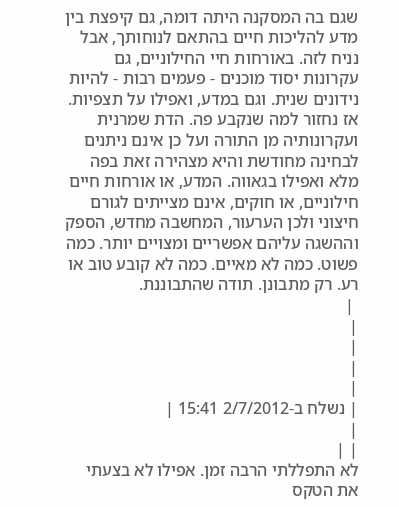שגם בה המסקנה היתה דומה, גם קיפצת בין מדע להליכות חיים בהתאם לנוחותך, אבל נניח לזה. באורחות חיי החילוניים, גם עקרונות יסוד מוכנים - פעמים רבות - להיות נידונים שנית. וגם במדע, ואפילו על תצפיות. אז נחזור למה שנקבע פה. הדת שמרנית ועקרונותיה מן התורה ועל כן אינם ניתנים לבחינה מחודשת והיא מצהירה זאת בפה מלא ואפילו בגאווה. המדע, או אורחות חיים חילוניים, או חוקים, אינם מצייתים לגורם חיצוני ולכן הערעור, המחשבה מחדש, הספק וההשגה עליהם אפשריים ומצויים יותר. כמה פשוט. כמה לא מאיים. כמה לא קובע טוב או רע. רק מתבונן. תודה שהתבוננת.
 |
|
|
|
|
| נשלח ב-2/7/2012 15:41 |
|
| |
לא התפללתי הרבה זמן. אפילו לא בצעתי את הטקס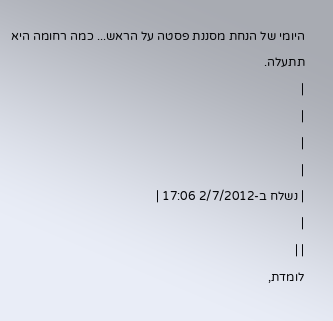היומי של הנחת מסננת פסטה על הראש... כמה רחומה היא תתעלה.
|
|
|
|
| נשלח ב-2/7/2012 17:06 |
|
| |
לומדת,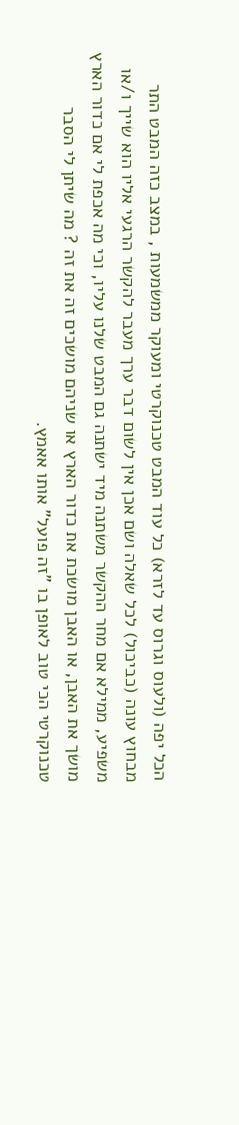הכל יפה (ולעוס וגרוס עד לזרא) כל עוד המבט טכנוקרטי ומעוקר ממשמעות , במצב כזה המבט התר מבחוץ עונה (כביכול) לכל שאלה ושם אכן אין לשום דבר ערך מעבר להקשר הרגעי אליו הוא שייך ו/או משפיע, ממילא אם מחר ההקשר משתנה מיד ישתנה גם המבט שלנו עליו, וכי מה אכפת לי אם כדור הארץ מושך את האבן, או האבן מושכת את כדור הארץ או שניהם מושכים זה את זה ? מה שיתן לי הסבר טכנוקרטי הכי טוב לאופן בו "זה פועל" אותו אאמץ.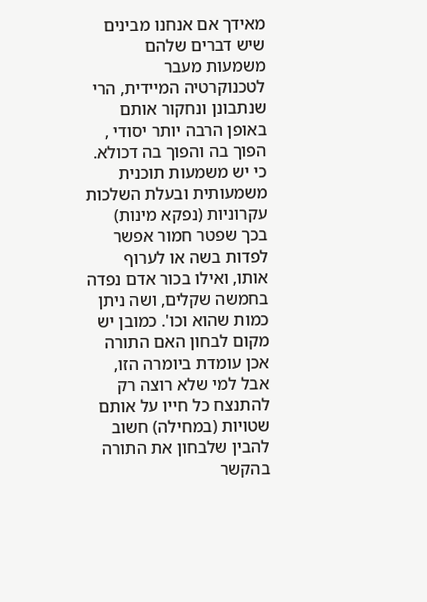מאידך אם אנחנו מבינים שיש דברים שלהם משמעות מעבר לטכנוקרטיה המיידית, הרי שנתבונן ונחקור אותם באופן הרבה יותר יסודי , הפוך בה והפוך בה דכולא. כי יש משמעות תוכנית משמעותית ובעלת השלכות עקרוניות (נפקא מינות) בכך שפטר חמור אפשר לפדות בשה או לערוף אותו, ואילו בכור אדם נפדה בחמשה שקלים, ושה ניתן כמות שהוא וכו'. כמובן יש מקום לבחון האם התורה אכן עומדת ביומרה הזו, אבל למי שלא רוצה רק להתנצח כל חייו על אותם שטויות (במחילה) חשוב להבין שלבחון את התורה בהקשר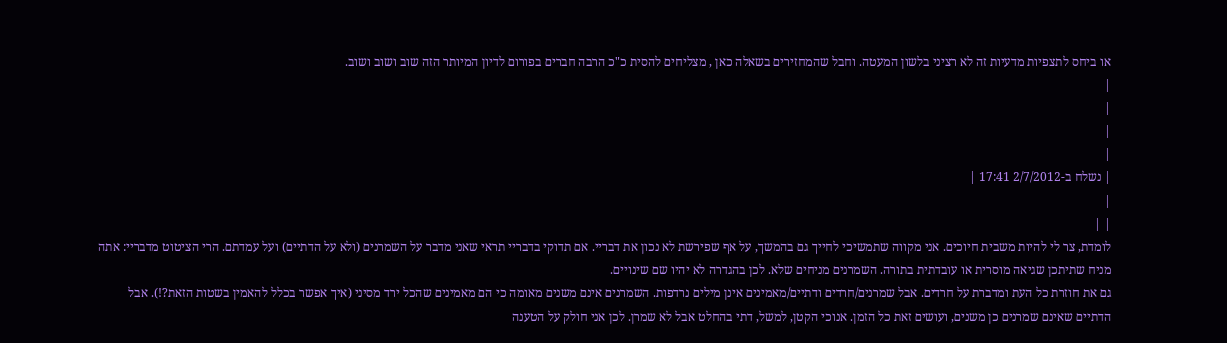או ביחס לתצפיות מדעיות זה לא רציני בלשון המעטה. וחבל שהמחזירים בשאלה כאן , מצליחים להסית כ"כ הרבה חברים בפורום לדיון המיותר הזה שוב ושוב ושוב.
|
|
|
|
| נשלח ב-2/7/2012 17:41 |
|
| |
לומדת, צר לי להיות משבית חיוכים. אני מקווה שתמשיכי לחייך גם בהמשך, על אף שפירשת לא נכון את דבריי. אם תדוקי בדבריי תראי שאני מדבר על השמרנים (ולא על הדתיים) ועל עמדתם. הרי הציטוט מדבריי: אתה מניח שתיתכן שגיאה מוסרית או עובדתית בתורה. השמרנים מניחים שלא. לכן בהגדרה לא יהיו שם שינויים.
גם את חוזרת כל העת ומדברת על חרדים. אבל שמרנים/חרדים ודתיים/מאמינים אינן מילים נרדפות. השמרנים אינם משנים מאומה כי הם מאמינים שהכל ירד מסיני (איך אפשר בכלל להאמין בשטות הזאת?!). אבל הדתיים שאינם שמרנים כן משנים, ועושים זאת כל הזמן. אנוכי הקטן, למשל, דתי בהחלט אבל לא שמרן. לכן אני חולק על הטענה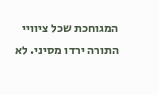המגוחכת שכל ציוויי התורה ירדו מסיני. לא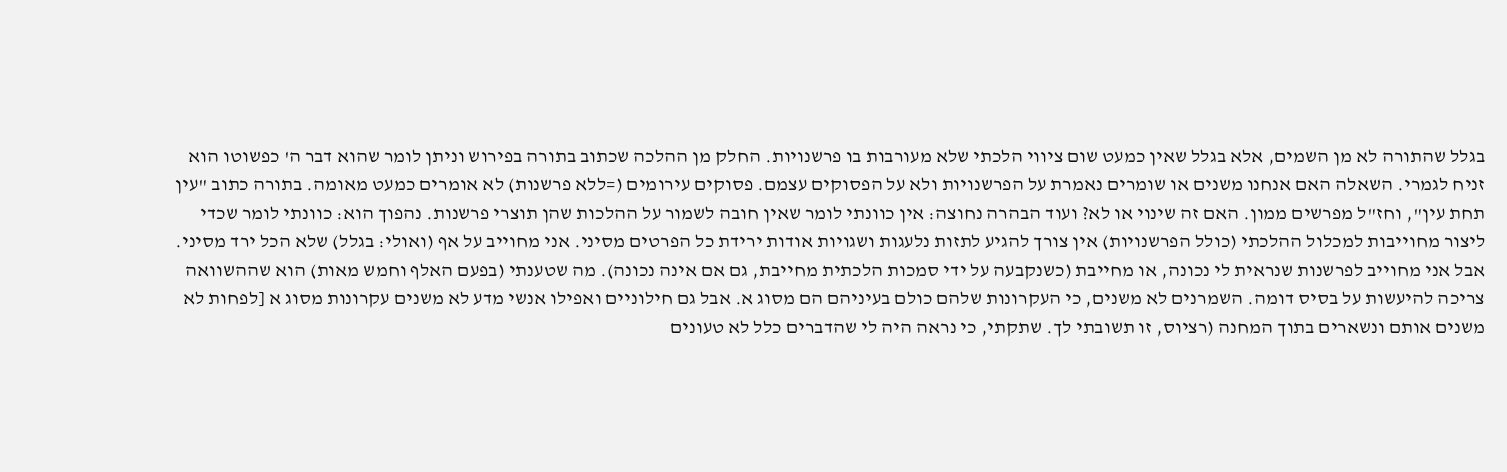בגלל שהתורה לא מן השמים, אלא בגלל שאין כמעט שום ציווי הלכתי שלא מעורבות בו פרשנויות. החלק מן ההלכה שכתוב בתורה בפירוש וניתן לומר שהוא דבר ה' כפשוטו הוא זניח לגמרי. השאלה האם אנחנו משנים או שומרים נאמרת על הפרשנויות ולא על הפסוקים עצמם. פסוקים עירומים (=ללא פרשנות) לא אומרים כמעט מאומה. בתורה כתוב "עין תחת עין", וחז"ל מפרשים ממון. האם זה שינוי או לא? ועוד הבהרה נחוצה: אין כוונתי לומר שאין חובה לשמור על ההלכות שהן תוצרי פרשנות. נהפוך הוא: כוונתי לומר שכדי ליצור מחוייבות למכלול ההלכתי (כולל הפרשנויות) אין צורך להגיע לתזות נלעגות ושגויות אודות ירידת כל הפרטים מסיני. אני מחוייב על אף (ואולי: בגלל) שלא הכל ירד מסיני. אבל אני מחוייב לפרשנות שנראית לי נכונה, או מחייבת (כשנקבעה על ידי סמכות הלכתית מחייבת, גם אם אינה נכונה). מה שטענתי (בפעם האלף וחמש מאות) הוא שההשוואה צריכה להיעשות על בסיס דומה. השמרנים לא משנים, כי העקרונות שלהם כולם בעיניהם הם מסוג א. אבל גם חילוניים ואפילו אנשי מדע לא משנים עקרונות מסוג א [לפחות לא משנים אותם ונשארים בתוך המחנה (רציוס, זו תשובתי לך. שתקתי, כי נראה היה לי שהדברים כלל לא טעונים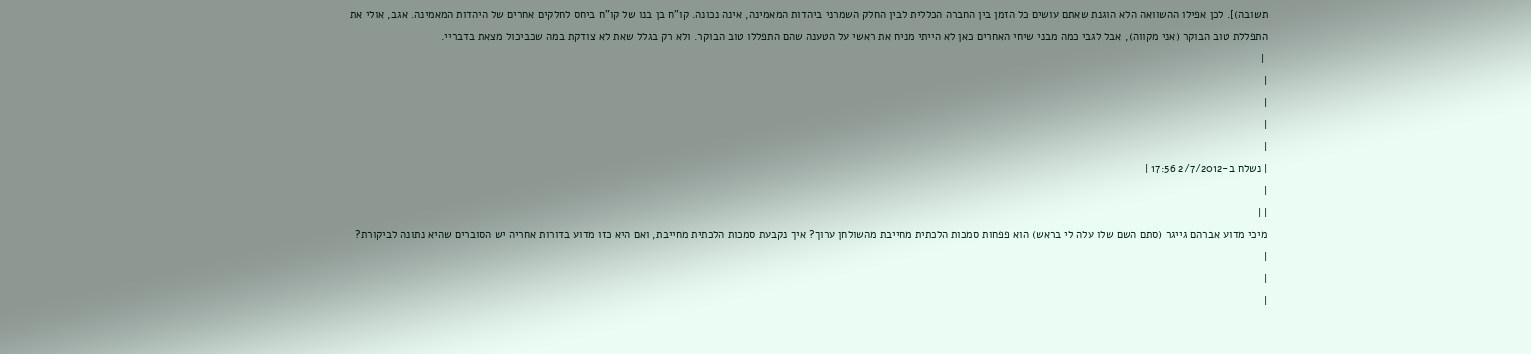תשובה)]. לכן אפילו ההשוואה הלא הוגנת שאתם עושים כל הזמן בין החברה הכללית לבין החלק השמרני ביהדות המאמינה, אינה נכונה. קו"ח בן בנו של קו"ח ביחס לחלקים אחרים של היהדות המאמינה. אגב, אולי את התפללת טוב הבוקר (אני מקווה), אבל לגבי כמה מבני שיחי האחרים כאן לא הייתי מניח את ראשי על הטענה שהם התפללו טוב הבוקר. ולא רק בגלל שאת לא צודקת במה שכביכול מצאת בדבריי.
 |
|
|
|
|
| נשלח ב-2/7/2012 17:56 |
|
| |
מיכי מדוע אברהם גייגר (סתם השם שלו עלה לי בראש) הוא פפחות סמכות הלכתית מחייבת מהשולחן ערוך? איך נקבעת סמכות הלכתית מחייבת, ואם היא כזו מדוע בדורות אחריה יש הסוברים שהיא נתונה לביקורת?
|
|
|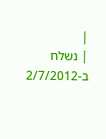|
| נשלח ב-2/7/2012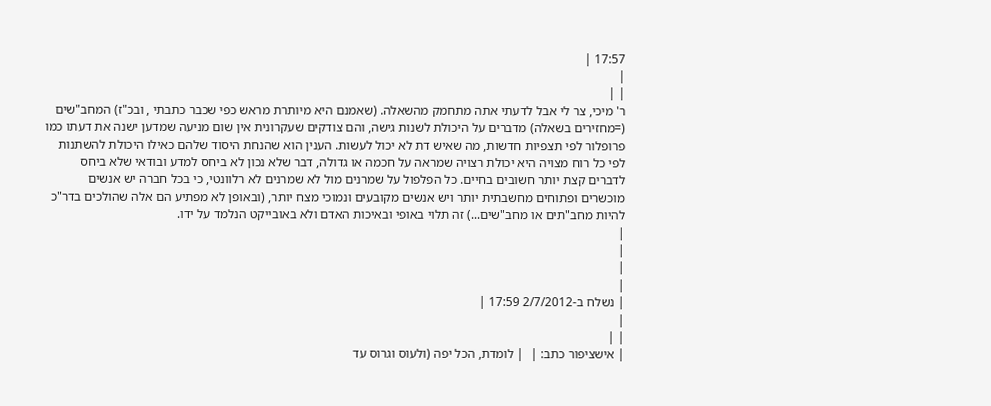17:57 |
|
| |
ר' מיכי, צר לי אבל לדעתי אתה מתחמק מהשאלה. (שאמנם היא מיותרת מראש כפי שכבר כתבתי , ובכ"ז) המחב"שים (=מחזירים בשאלה) מדברים על היכולת לשנות גישה, והם צודקים שעקרונית אין שום מניעה שמדען ישנה את דעתו כמו פרופלור לפי תצפיות חדשות, מה שאיש דת לא יכול לעשות. הענין הוא שהנחת היסוד שלהם כאילו היכולת להשתנות לפי כל רוח מצויה היא יכולת רצויה שמראה על חכמה או גדולה, דבר שלא נכון לא ביחס למדע ובודאי שלא ביחס לדברים קצת יותר חשובים בחיים. כל הפלפול על שמרנים מול לא שמרנים לא רלוונטי, כי בכל חברה יש אנשים מוכשרים ופתוחים מחשבתית יותר ויש אנשים מקובעים ונמוכי מצח יותר, (ובאופן לא מפתיע הם אלה שהולכים בדר"כ להיות מחב"תים או מחב"שים...) זה תלוי באופי ובאיכות האדם ולא באובייקט הנלמד על ידו.
|
|
|
|
| נשלח ב-2/7/2012 17:59 |
|
| |
| אישציפור כתב: |  | לומדת, הכל יפה (ולעוס וגרוס עד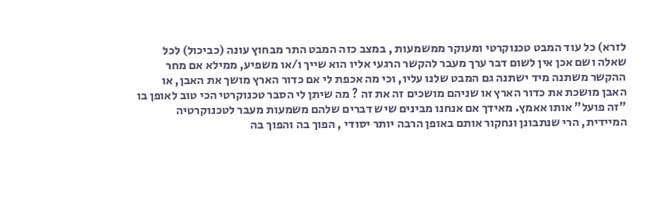לזרא) כל עוד המבט טכנוקרטי ומעוקר ממשמעות , במצב כזה המבט התר מבחוץ עונה (כביכול) לכל שאלה ושם אכן אין לשום דבר ערך מעבר להקשר הרגעי אליו הוא שייך ו/או משפיע, ממילא אם מחר ההקשר משתנה מיד ישתנה גם המבט שלנו עליו, וכי מה אכפת לי אם כדור הארץ מושך את האבן, או האבן מושכת את כדור הארץ או שניהם מושכים זה את זה ? מה שיתן לי הסבר טכנוקרטי הכי טוב לאופן בו "זה פועל" אותו אאמץ. מאידך אם אנחנו מבינים שיש דברים שלהם משמעות מעבר לטכנוקרטיה המיידית, הרי שנתבונן ונחקור אותם באופן הרבה יותר יסודי , הפוך בה והפוך בה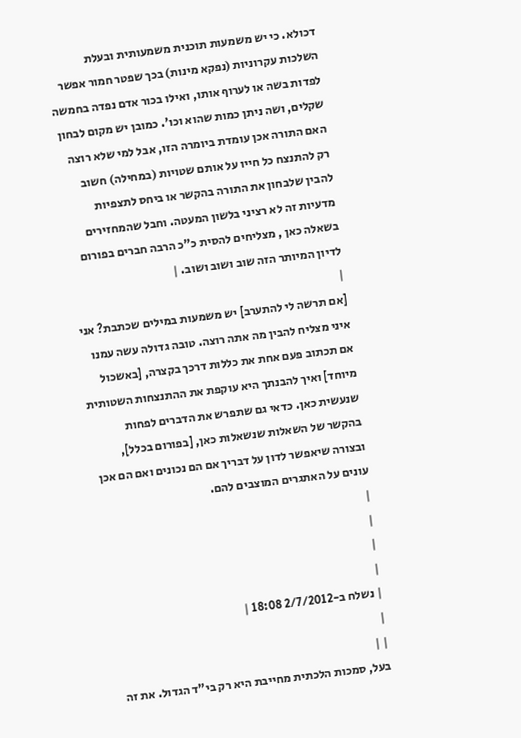דכולא. כי יש משמעות תוכנית משמעותית ובעלת השלכות עקרוניות (נפקא מינות) בכך שפטר חמור אפשר לפדות בשה או לערוף אותו, ואילו בכור אדם נפדה בחמשה שקלים, ושה ניתן כמות שהוא וכו'. כמובן יש מקום לבחון האם התורה אכן עומדת ביומרה הזו, אבל למי שלא רוצה רק להתנצח כל חייו על אותם שטויות (במחילה) חשוב להבין שלבחון את התורה בהקשר או ביחס לתצפיות מדעיות זה לא רציני בלשון המעטה. וחבל שהמחזירים בשאלה כאן , מצליחים להסית כ"כ הרבה חברים בפורום לדיון המיותר הזה שוב ושוב ושוב. |
|
[אם תרשה לי להתערב] יש משמעות במילים שכתבת? אני איני מצליח להבין מה אתה רוצה. טובה גדולה עשה עמנו אם תכתוב פעם אחת את כללות דרכך בקצרה, [באשכול מיוחד] ואיך להבנתך היא עוקפת את ההתנצחות השטותית שנעשית כאן. כדאי גם שתפרש את הדברים לפחות בהקשר של השאלות שנשאלות כאן, [בפורום בכלל], ובצורה שיאפשר לדון על דבריך אם הם נכונים ואם הם אכן עונים על האתגרים המוצבים להם.
|
|
|
|
| נשלח ב-2/7/2012 18:08 |
|
| |
בעל, סמכות הלכתית מחייבת היא רק בי"ד הגדול. את זה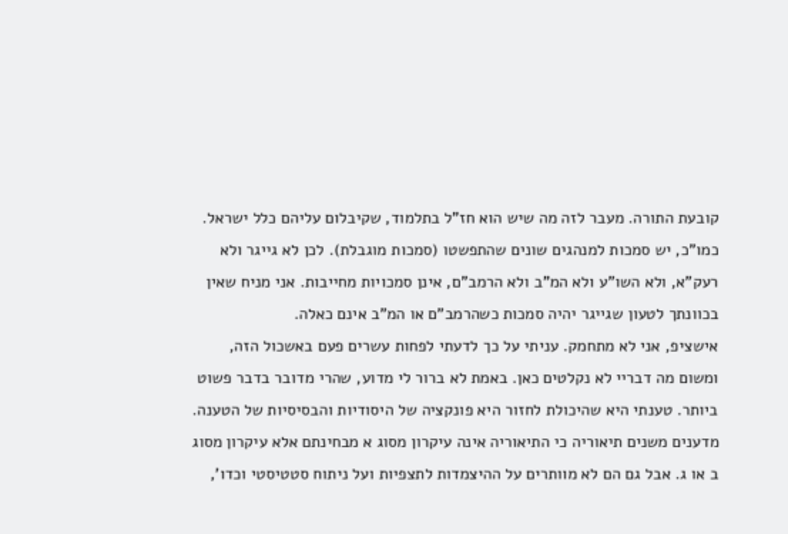קובעת התורה. מעבר לזה מה שיש הוא חז"ל בתלמוד, שקיבלום עליהם כלל ישראל. כמו"כ, יש סמכות למנהגים שונים שהתפשטו (סמכות מוגבלת). לכן לא גייגר ולא רעק"א, ולא השו"ע ולא המ"ב ולא הרמב"ם, אינן סמכויות מחייבות. אני מניח שאין בכוונתך לטעון שגייגר יהיה סמכות כשהרמב"ם או המ"ב אינם כאלה.
אישציפ, אני לא מתחמק. עניתי על כך לדעתי לפחות עשרים פעם באשכול הזה, ומשום מה דבריי לא נקלטים כאן. באמת לא ברור לי מדוע, שהרי מדובר בדבר פשוט ביותר. טענתי היא שהיכולת לחזור היא פונקציה של היסודיות והבסיסיות של הטענה. מדענים משנים תיאוריה כי התיאוריה אינה עיקרון מסוג א מבחינתם אלא עיקרון מסוג ב או ג. אבל גם הם לא מוותרים על ההיצמדות לתצפיות ועל ניתוח סטטיסטי וכדו',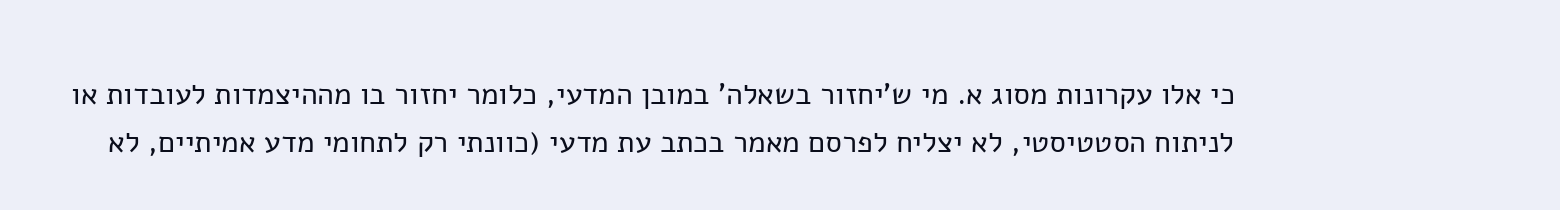כי אלו עקרונות מסוג א. מי ש'יחזור בשאלה' במובן המדעי, כלומר יחזור בו מההיצמדות לעובדות או לניתוח הסטטיסטי, לא יצליח לפרסם מאמר בכתב עת מדעי (כוונתי רק לתחומי מדע אמיתיים, לא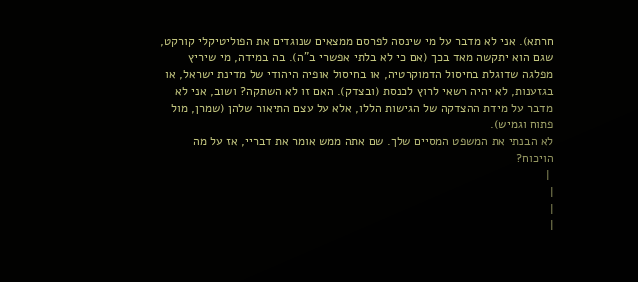חרתא). אני לא מדבר על מי שינסה לפרסם ממצאים שנוגדים את הפוליטיקלי קורקט, שגם הוא יתקשה מאד בכך (אם כי לא בלתי אפשרי ב"ה). בה במידה, מי שיריץ מפלגה שדוגלת בחיסול הדמוקרטיה, או בחיסול אופיה היהודי של מדינת ישראל, או בגזענות, לא יהיה רשאי לרוץ לכנסת (ובצדק). האם זו לא השתקה? ושוב, אני לא מדבר על מידת ההצדקה של הגישות הללו, אלא על עצם התיאור שלהן (שמרן, מול פתוח וגמיש).
לא הבנתי את המשפט המסיים שלך. שם אתה ממש אומר את דבריי, אז על מה הויכוח?
 |
|
|
|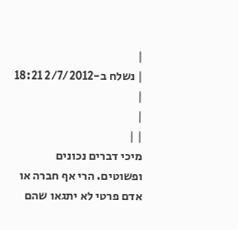|
| נשלח ב-2/7/2012 18:21 |
|
| |
מיכי דברים נכונים ופשוטים. הרי אף חברה או אדם פרטי לא יתגאו שהם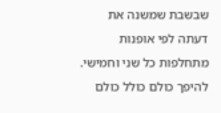שבשבת שמשנה את דעתה לפי אופנות מתחלפות כל שני וחמישי. להיפך כולם כולל כולם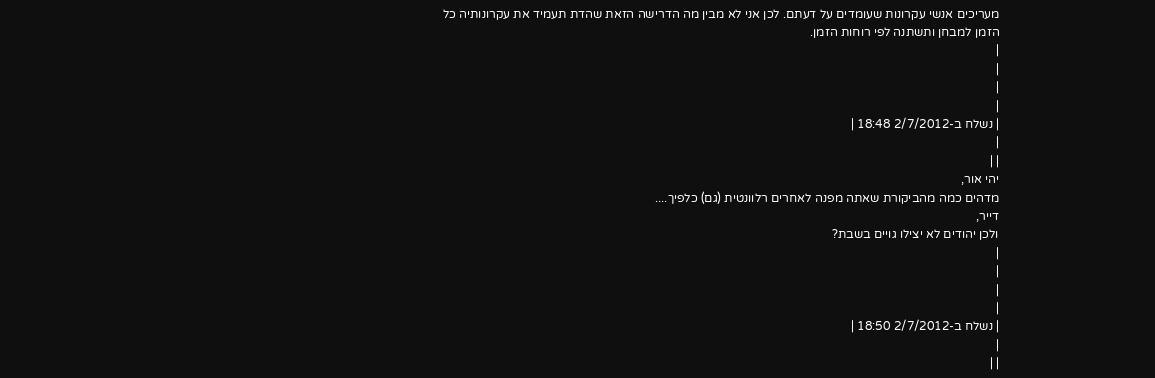מעריכים אנשי עקרונות שעומדים על דעתם. לכן אני לא מבין מה הדרישה הזאת שהדת תעמיד את עקרונותיה כל הזמן למבחן ותשתנה לפי רוחות הזמן.
|
|
|
|
| נשלח ב-2/7/2012 18:48 |
|
| |
יהי אור,
מדהים כמה מהביקורת שאתה מפנה לאחרים רלוונטית (גם) כלפיך....
דייר,
ולכן יהודים לא יצילו גויים בשבת?
|
|
|
|
| נשלח ב-2/7/2012 18:50 |
|
| |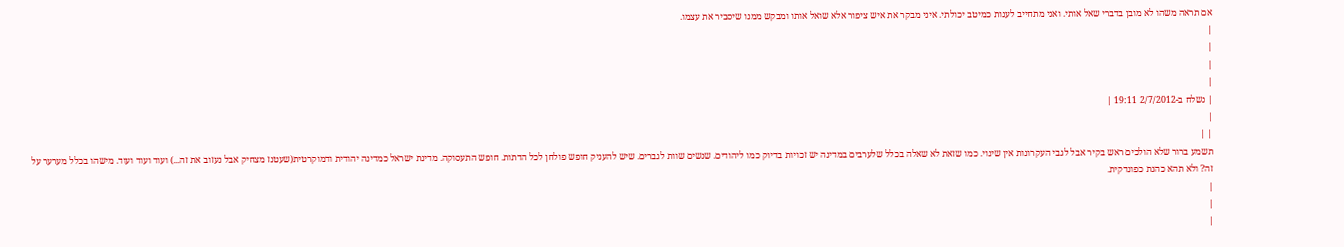אם תראה משהו לא מובן בדברי שאל אותי. ואני מתחייב לענות כמיטב יכולתי. איני מבקר את איש ציפור אלא שואל אותו ומבקש ממנו שיסביר את עצמו.
|
|
|
|
| נשלח ב-2/7/2012 19:11 |
|
| |
תשמע ברור שלא הולכים ראש בקיר אבל לגבי העקרונות אין שינוי. כמו שזאת לא שאלה בכלל שלערבים במדינה יש זכויות בדיוק כמו ליהודים. שנשים שוות לגברים. שיש להעניק חופש פולחן לכל הדתות. חופש התעסוקה. מדינת ישראל כמדינה יהודית ודמוקרטית(שעטנז מצחיק אבל נעזוב את זה...) ועוד ועוד ועוד. מישהו בכלל מערער על זה? ולא תהא כהנת כפונדקית.
|
|
|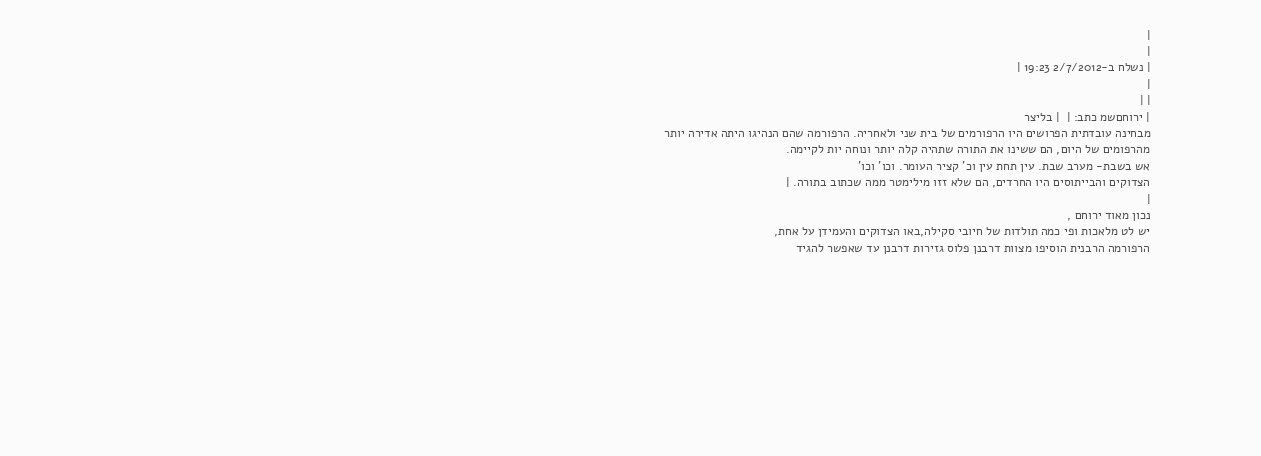|
|
| נשלח ב-2/7/2012 19:23 |
|
| |
| ירוחםשמ כתב: |  | בליצר
מבחינה עובדתית הפרושים היו הרפורמים של בית שני ולאחריה. הרפורמה שהם הנהיגו היתה אדירה יותר מהרפומים של היום, הם ששינו את התורה שתהיה קלה יותר ונוחה יות לקיימה.
אש בשבת- מערב שבת. עין תחת עין וכ' קציר העומר. וכו' וכו'
הצדוקים והבייתוסים היו החרדים, הם שלא זזו מילימטר ממה שכתוב בתורה. |
|
נכון מאוד ירוחם ,
יש לט מלאכות ופי כמה תולדות של חיובי סקילה,באו הצדוקים והעמידן על אחת,
הרפורמה הרבנית הוסיפו מצוות דרבנן פלוס גזירות דרבנן עד שאפשר להגיד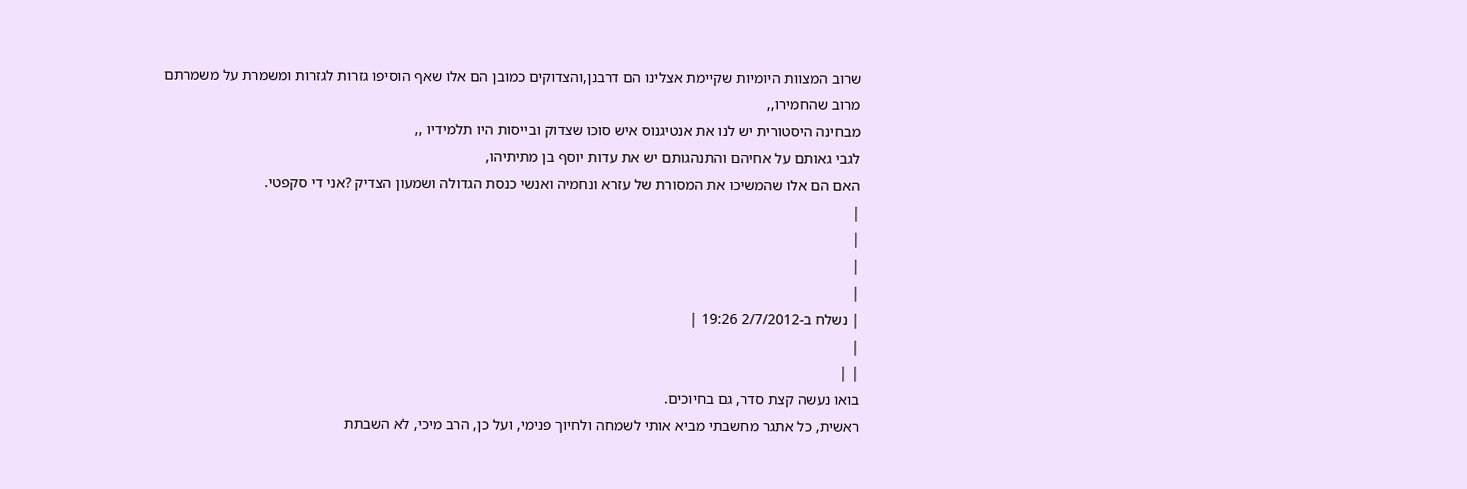שרוב המצוות היומיות שקיימת אצלינו הם דרבנן,והצדוקים כמובן הם אלו שאף הוסיפו גזרות לגזרות ומשמרת על משמרתם מרוב שהחמירו,,
מבחינה היסטורית יש לנו את אנטיגנוס איש סוכו שצדוק ובייסות היו תלמידיו ,,
לגבי גאותם על אחיהם והתנהגותם יש את עדות יוסף בן מתיתיהו,
האם הם אלו שהמשיכו את המסורת של עזרא ונחמיה ואנשי כנסת הגדולה ושמעון הצדיק ?אני די סקפטי.
|
|
|
|
| נשלח ב-2/7/2012 19:26 |
|
| |
בואו נעשה קצת סדר, גם בחיוכים.
ראשית, כל אתגר מחשבתי מביא אותי לשמחה ולחיוך פנימי, ועל כן, הרב מיכי, לא השבתת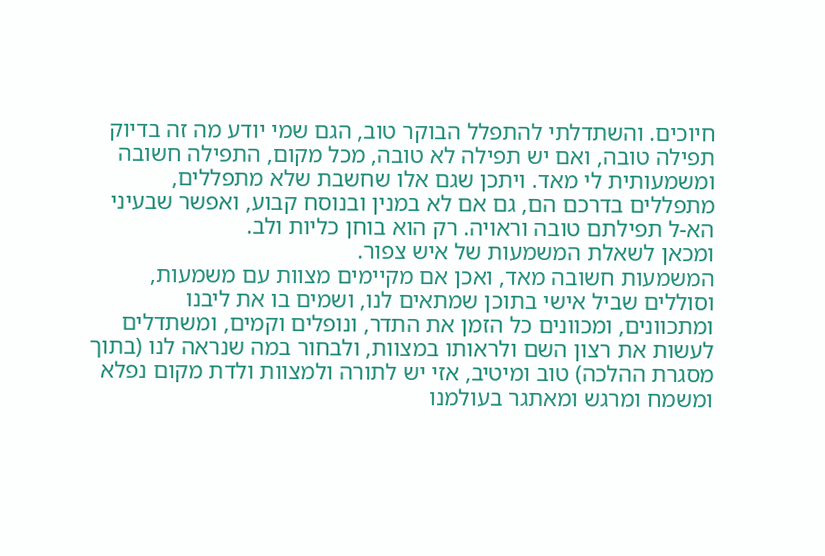חיוכים. והשתדלתי להתפלל הבוקר טוב, הגם שמי יודע מה זה בדיוק תפילה טובה, ואם יש תפילה לא טובה, מכל מקום, התפילה חשובה ומשמעותית לי מאד. ויתכן שגם אלו שחשבת שלא מתפללים, מתפללים בדרכם הם, גם אם לא במנין ובנוסח קבוע, ואפשר שבעיני הא-ל תפילתם טובה וראויה. רק הוא בוחן כליות ולב.
ומכאן לשאלת המשמעות של איש צפור.
המשמעות חשובה מאד, ואכן אם מקיימים מצוות עם משמעות, וסוללים שביל אישי בתוכן שמתאים לנו, ושמים בו את ליבנו ומתכוונים, ומכוונים כל הזמן את התדר, ונופלים וקמים, ומשתדלים לעשות את רצון השם ולראותו במצוות, ולבחור במה שנראה לנו (בתוך מסגרת ההלכה) טוב ומיטיב, אזי יש לתורה ולמצוות ולדת מקום נפלא ומשמח ומרגש ומאתגר בעולמנו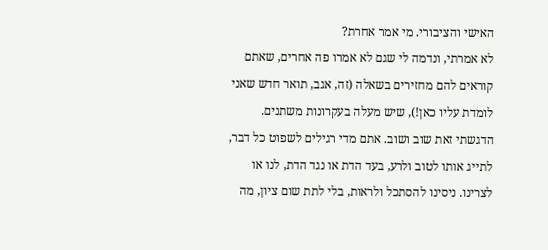האישי והציבורי. מי אמר אחרת?
לא אמרתי, ונדמה לי שגם לא אמרו פה אחרים, שאתם קוראים להם מחזירים בשאלה (זה, אגב, תואר חדש שאני לומדת עליו כאן!), שיש מעלה בעקרונות משתנים. הדגשתי זאת שוב ושוב. אתם מדי רגילים לשפוט כל דבר, לתייג אותו לטוב ולרע, בעד הדת או נגד הדת, לנו או לצרינו. ניסינו להסתכל ולראות, בלי לתת שום ציון, מה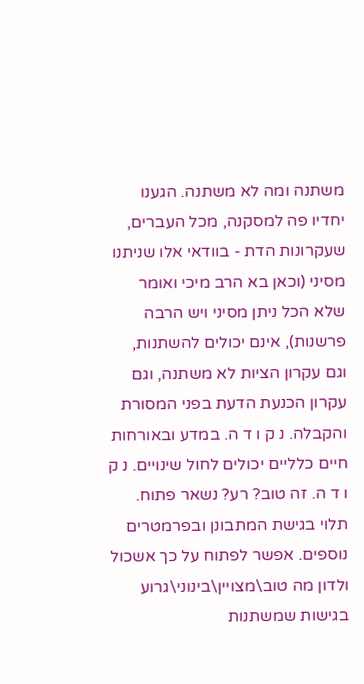משתנה ומה לא משתנה. הגענו יחדיו פה למסקנה, מכל העברים, שעקרונות הדת - בוודאי אלו שניתנו מסיני (וכאן בא הרב מיכי ואומר שלא הכל ניתן מסיני ויש הרבה פרשנות), אינם יכולים להשתנות, וגם עקרון הציות לא משתנה, וגם עקרון הכנעת הדעת בפני המסורת והקבלה. נ ק ו ד ה. במדע ובאורחות חיים כלליים יכולים לחול שינויים. נ ק ו ד ה. זה טוב? רע? נשאר פתוח. תלוי בגישת המתבונן ובפרמטרים נוספים. אפשר לפתוח על כך אשכול ולדון מה טוב\מצויין\בינוני\גרוע בגישות שמשתנות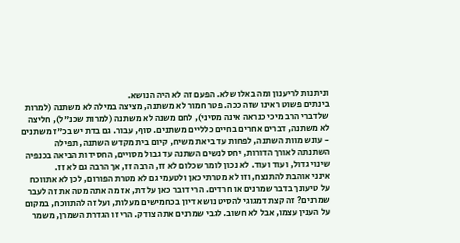וניתנות לריענון ומה באלו שלא. הפעם זה לא היה הנושא.
בינתים פשוט ראינו שזה ככה. פטר חמור לא משתנה, מציצה במילה לא משתנה (למרות שלדברי הרב מיכי כנראה אינה מסיני), לחם משנה לא משתנה (למרות שכנ"ל), חליצה לא משתנה, דברים אחרים בחיים כלליים משתנים. סוף, עבור. גם בדת יש בכ"ז משתנים - עונש מוות השתנה, לפחות עד ביאת משיח, קיום בית מקדש השתנה, תפילה השתנתה לאורך הדורות, יחס לנשים השתנה עד גבול מסויים, החסידות הביאה בכנפיה שינוי גדול, ועוד ועוד. לא נכון לומר שכלום לא זז, הרבה זז, אך הרבה גם לא זז.
אינני אוהבת להתנצח, וזו לא מטרתי כאן ולטעמי גם לא מטרת הפורום, לכן לא אתווכח על טיעונך בדבר שמרנים או חרדים. הרי דובר כאן על דת, אז מה אתה מטה את זה לעבר שמרנים? זה קצת דמגוגי להסיט נושא דיון בכחמישים מעלות, ועל זה להתווכח, במקום על הענין עצמו, אבל לא חשוב. לגבי שמרנים אתה צודק. הרי זו הגדרת השמרן, משמר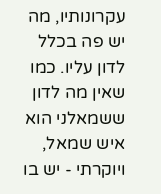עקרונותיו, מה יש פה בכלל לדון עליו. כמו שאין מה לדון ששמאלני הוא איש שמאל, ויוקרתי - יש בו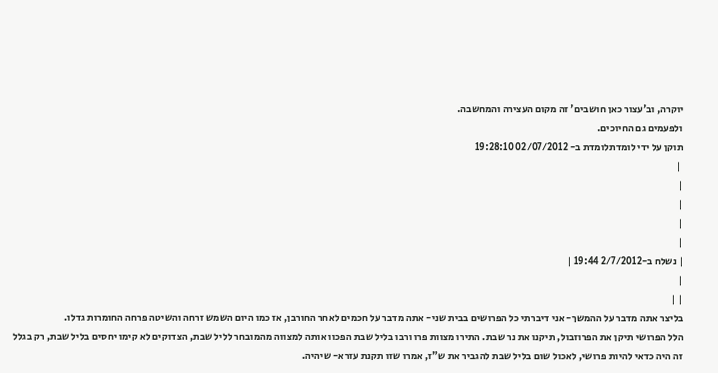יוקרה, וב'עצור כאן חושבים' זה מקום העצירה והמחשבה.
ולפעמים גם החיוכים.
תוקן על ידי לומדתלומדת ב- 02/07/2012 19:28:10
 |
|
|
|
|
| נשלח ב-2/7/2012 19:44 |
|
| |
בליצר אתה מדבר על ההמשך- אני דיברתי כל הפרושים בבית שני- אתה מדבר על חכמים לאחר החורבן, אז כמו היום השמש זרחה והשיטה פרחה החומרות גדלו.
הלל הפרושי תיקן את הפרוזבול, תיקנו את נר שבת. התירו מצוות פרו ורבו בליל שבת הפכוו אותה למצווה מהמובחר לליל שבת, הצדוקים לא קימו יחסים בליל שבת, רק בגלל זה היה כדאי להיות פרושי, לאכול שום בליל שבת להגביר את ש"ז, אמרו שזו תקנת עזרא- שיהיה.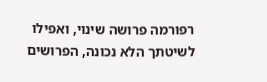רפורמה פרושה שינוי, ואפילו לשיטתך הלא נכונה, הפרושים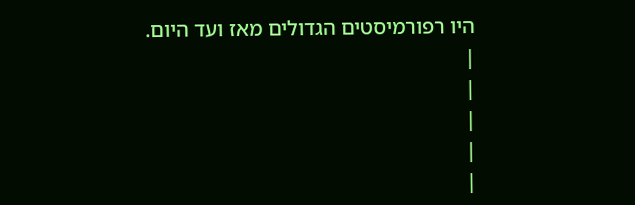היו רפורמיסטים הגדולים מאז ועד היום.
|
|
|
|
|